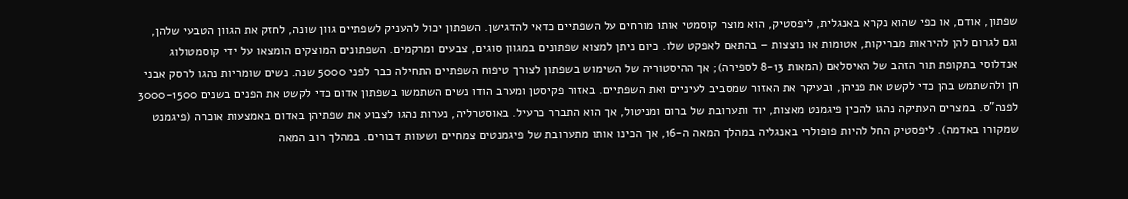שפתון, אודם, או כפי שהוא נקרא באנגלית, ליפסטיק, הוא מוצר קוסמטי אותו מורחים על השפתיים כדאי להדגישן. השפתון יכול להעניק לשפתיים גוון שונה, לחזק את הגוון הטבעי שלהן, וגם לגרום להן להיראות מבריקות, אטומות או נוצצות – בהתאם לאפקט שלו. כיום ניתן למצוא שפתונים במגוון סוגים, צבעים ומרקמים. השפתונים המוצקים הומצאו על ידי קוסמטולוג אנדלוסי בתקופת תור הזהב של האיסלאם (המאות 8-13 לספירה); אך ההיסטוריה של השימוש בשפתון לצורך טיפוח השפתיים התחילה כבר לפני 5000 שנה. נשים שומריות נהגו לרסק אבני חן ולהשתמש בהן כדי לקשט את פניהן, ובעיקר את האזור שמסביב לעיניים ואת השפתיים. באזור פקיסטן ומערב הודו נשים השתמשו בשפתון אדום כדי לקשט את הפנים בשנים 3000-1500 לפנה"ס. במצרים העתיקה נהגו להכין פיגמנט מאצות, יוד ותערובת של ברום ומניטול, אך הוא התברר כרעיל. באוסטרליה, נערות נהגו לצבוע את שפתיהן באדום באמצעות אוכרה (פיגמנט שמקורו באדמה). ליפסטיק החל להיות פופולרי באנגליה במהלך המאה ה-16, אך הכינו אותו מתערובת של פיגמנטים צמחיים ושעוות דבורים. במהלך רוב המאה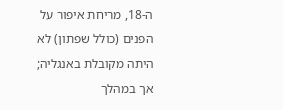ה-18, מריחת איפור על הפנים (כולל שפתון) לא היתה מקובלת באנגליה; אך במהלך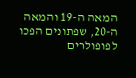המאה ה-19 והמאה ה-20, שפתונים הפכו לפופולרים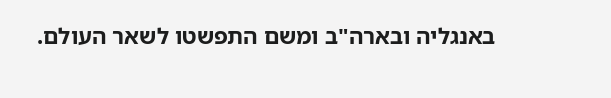באנגליה ובארה"ב ומשם התפשטו לשאר העולם.